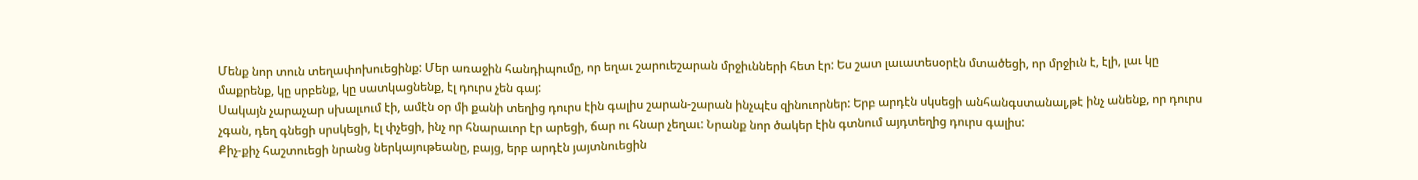Մենք նոր տուն տեղափոխուեցինք: Մեր առաջին հանդիպումը, որ եղաւ շարուեշարան մրջիւնների հետ էր: Ես շատ լաւատեսօրէն մտածեցի, որ մրջիւն է, էլի, լաւ կը մաքրենք, կը սրբենք, կը սատկացնենք, էլ դուրս չեն գայ:
Սակայն չարաչար սխալւում էի, ամէն օր մի քանի տեղից դուրս էին գալիս շարան-շարան ինչպէս զինուորներ: Երբ արդէն սկսեցի անհանգստանալ,թէ ինչ անենք, որ դուրս չգան, դեղ գնեցի սրսկեցի, էլ փչեցի, ինչ որ հնարաւոր էր արեցի, ճար ու հնար չեղաւ: Նրանք նոր ծակեր էին գտնում այդտեղից դուրս գալիս:
Քիչ-քիչ հաշտուեցի նրանց ներկայութեանը, բայց, երբ արդէն յայտնուեցին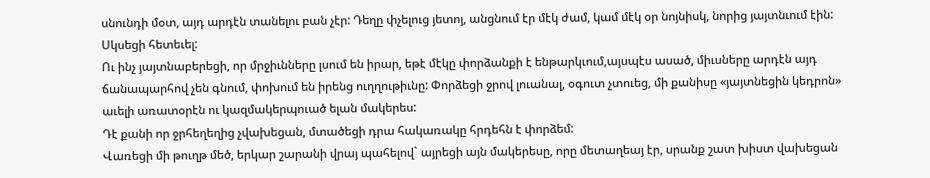սնունդի մօտ, այդ արդէն տանելու բան չէր: Դեղը փչելուց յետոյ, անցնում էր մէկ ժամ, կամ մէկ օր նոյնիսկ, նորից յայտնւում էին: Սկսեցի հետեւել:
Ու ինչ յայտնաբերեցի, որ մրջիւնները լսում են իրար, եթէ մէկը փորձանքի է ենթարկւում,այսպէս ասած, միւսները արդէն այդ ճանապարհով չեն գնում, փոխում են իրենց ուղղութիւնը: Փորձեցի ջրով լուանալ, օգուտ չտուեց, մի քանիսը «յայտնեցին կեդրոն» աւելի առատօրէն ու կազմակերպուած ելան մակերես:
Դէ քանի որ ջրհեղեղից չվախեցան, մտածեցի դրա հակառակը հրդեհն է փորձեմ:
Վառեցի մի թուղթ մեծ, երկար շարանի վրայ պահելով` այրեցի այն մակերեսը, որը մետաղեայ էր, սրանք շատ խիստ վախեցան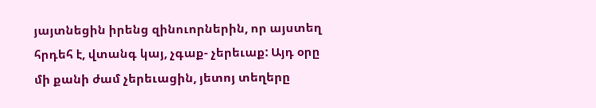յայտնեցին իրենց զինուորներին, որ այստեղ հրդեհ է, վտանգ կայ, չգաք- չերեւաք: Այդ օրը մի քանի ժամ չերեւացին, յետոյ տեղերը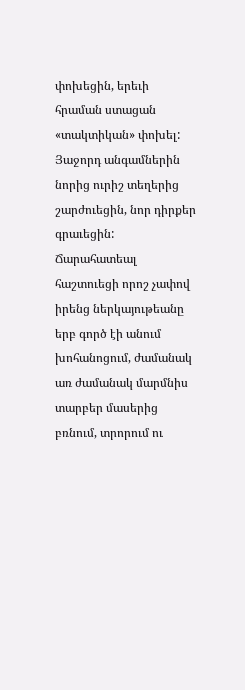փոխեցին, երեւի հրաման ստացան «տակտիկան» փոխել: Յաջորդ անգամներին նորից ուրիշ տեղերից շարժուեցին, նոր դիրքեր գրաւեցին: Ճարահատեալ հաշտուեցի որոշ չափով իրենց ներկայութեանը երբ գործ էի անում խոհանոցում, ժամանակ առ ժամանակ մարմնիս տարբեր մասերից բռնում, տրորում ու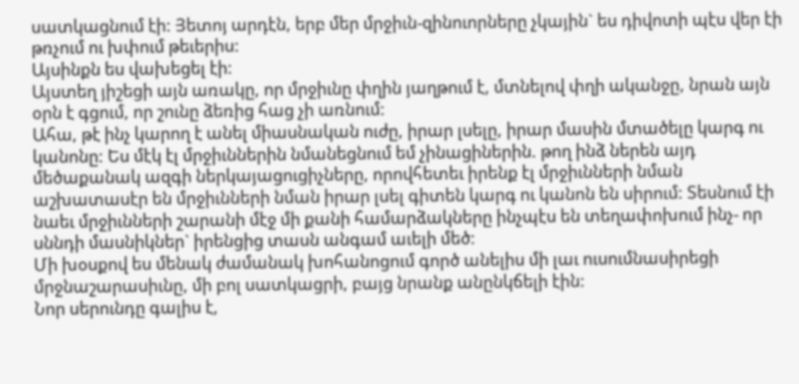սատկացնում էի: Յետոյ արդէն, երբ մեր մրջիւն-զինուորները չկային` ես դիվոտի պէս վեր էի թռչում ու խփում թեւերիս:
Այսինքն ես վախեցել էի:
Այստեղ յիշեցի այն առակը, որ մրջիւնը փղին յաղթում է, մտնելով փղի ականջը, նրան այն օրն է գցում, որ շունը ձեռից հաց չի առնում:
Ահա, թէ ինչ կարող է անել միասնական ուժը, իրար լսելը, իրար մասին մտածելը կարգ ու կանոնը: Ես մէկ էլ մրջիւններին նմանեցնում եմ չինացիներին. թող ինձ ներեն այդ մեծաքանակ ազգի ներկայացուցիչները, որովհետեւ իրենք էլ մրջիւնների նման աշխատասէր են մրջիւնների նման իրար լսել գիտեն կարգ ու կանոն են սիրում: Տեսնում էի նաեւ մրջիւնների շարանի մէջ մի քանի համարձակները ինչպէս են տեղափոխում ինչ- որ սննդի մասնիկներ` իրենցից տասն անգամ աւելի մեծ:
Մի խօսքով ես մենակ ժամանակ խոհանոցում գործ անելիս մի լաւ ուսումնասիրեցի մրջնաշարասիւնը, մի բոլ սատկացրի, բայց նրանք անընկճելի էին:
Նոր սերունդը գալիս է,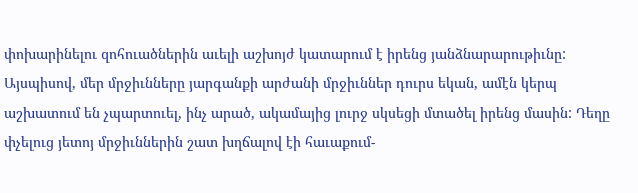փոխարինելու զոհուածներին աւելի աշխոյժ կատարում է իրենց յանձնարարութիւնը:
Այսպիսով, մեր մրջիւնները յարգանքի արժանի մրջիւններ դուրս եկան, ամէն կերպ աշխատում են չպարտուել, ինչ արած, ակամայից լուրջ սկսեցի մտածել իրենց մասին: Դեղը փչելուց յետոյ մրջիւններին շատ խղճալով էի հաւաքում-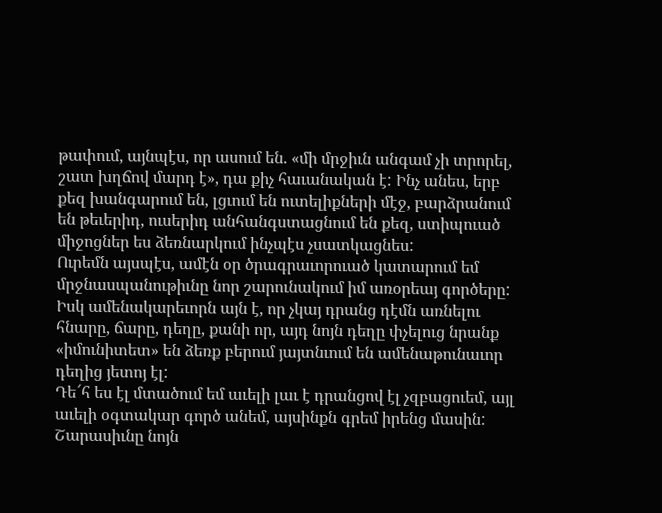թափում, այնպէս, որ ասում են. «մի մրջիւն անգամ չի տրորել, շատ խղճով մարդ է», դա քիչ հաւանական է: Ինչ անես, երբ քեզ խանգարում են, լցւում են ուտելիքների մէջ, բարձրանում են թեւերիդ, ուսերիդ անհանգստացնում են քեզ, ստիպուած միջոցներ ես ձեռնարկում ինչպէս չսատկացնես:
Ուրեմն այսպէս, ամէն օր ծրագրաւորուած կատարում եմ մրջնասպանութիւնը նոր շարունակում իմ առօրեայ գործերը: Իսկ ամենակարեւորն այն է, որ չկայ դրանց դէմն առնելու հնարը, ճարը, դեղը, քանի որ, այդ նոյն դեղը փչելուց նրանք «իմունիտետ» են ձեռք բերում յայտնւում են ամենաթունաւոր դեղից յետոյ էլ:
Դե՜հ ես էլ մտածում եմ աւելի լաւ է դրանցով էլ չզբացուեմ, այլ աւելի օգտակար գործ անեմ, այսինքն գրեմ իրենց մասին:
Շարասիւնը նոյն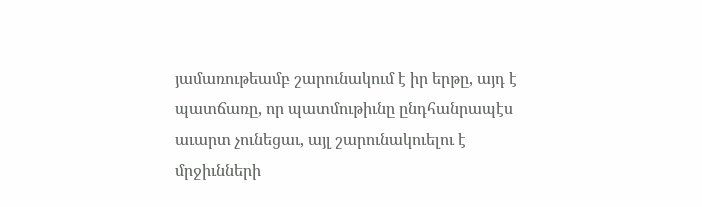յամառութեամբ շարունակում է իր երթը, այդ է պատճառը, որ պատմութիւնը ընդհանրապէս աւարտ չունեցաւ, այլ շարունակուելու է մրջիւնների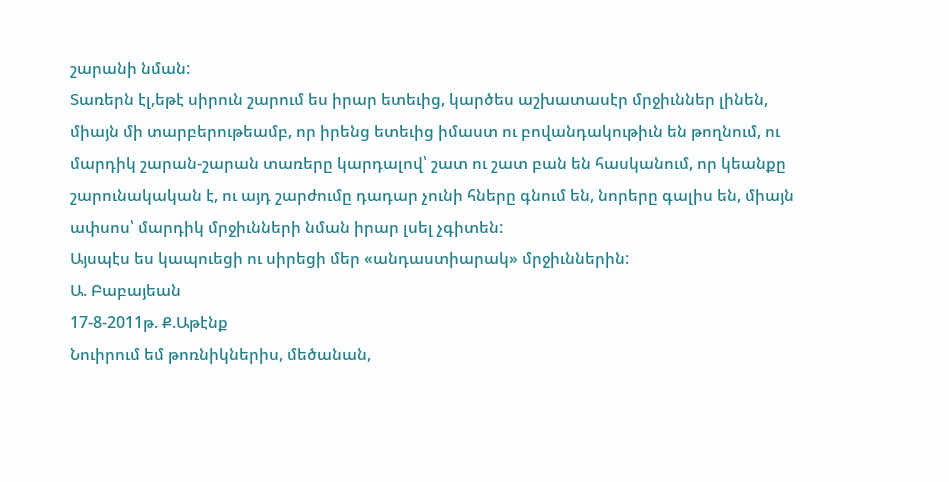շարանի նման:
Տառերն էլ,եթէ սիրուն շարում ես իրար ետեւից, կարծես աշխատասէր մրջիւններ լինեն, միայն մի տարբերութեամբ, որ իրենց ետեւից իմաստ ու բովանդակութիւն են թողնում, ու մարդիկ շարան-շարան տառերը կարդալով՝ շատ ու շատ բան են հասկանում, որ կեանքը շարունակական է, ու այդ շարժումը դադար չունի հները գնում են, նորերը գալիս են, միայն ափսոս՝ մարդիկ մրջիւնների նման իրար լսել չգիտեն:
Այսպէս ես կապուեցի ու սիրեցի մեր «անդաստիարակ» մրջիւններին:
Ա. Բաբայեան
17-8-2011թ. Ք.Աթէնք
Նուիրում եմ թոռնիկներիս, մեծանան,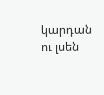կարդան ու լսեն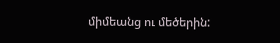միմեանց ու մեծերին: